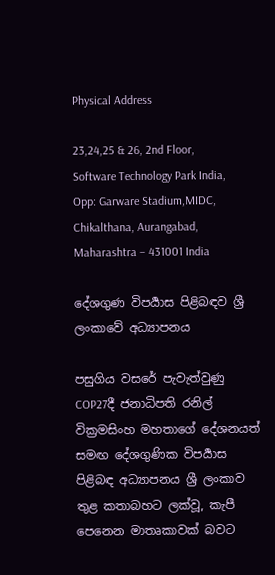Physical Address

23,24,25 & 26, 2nd Floor, Software Technology Park India, Opp: Garware Stadium,MIDC, Chikalthana, Aurangabad, Maharashtra – 431001 India

දේශගුණ විපර්‍යාස පිළිබඳව ශ්‍රී ලංකාවේ අධ්‍යාපනය

පසුගිය වසරේ පැවැත්වුණු COP27දී ජනාධිපති රනිල් වික්‍රමසිංහ මහතාගේ දේශනයත් සමඟ දේශගුණික විපර්‍යාස පිළිබඳ අධ්‍යාපනය ශ්‍රී ලංකාව තුළ කතාබහට ලක්වූ, කැපී පෙනෙන මාතෘකාවක් බවට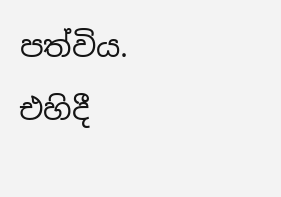පත්විය. එහිදී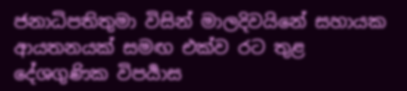ජනාධිපතිතුමා විසින් මාලදිවයිනේ සහායක ආයතනයක් සමඟ එක්ව රට තුළ දේශගුණික විපර්‍යාස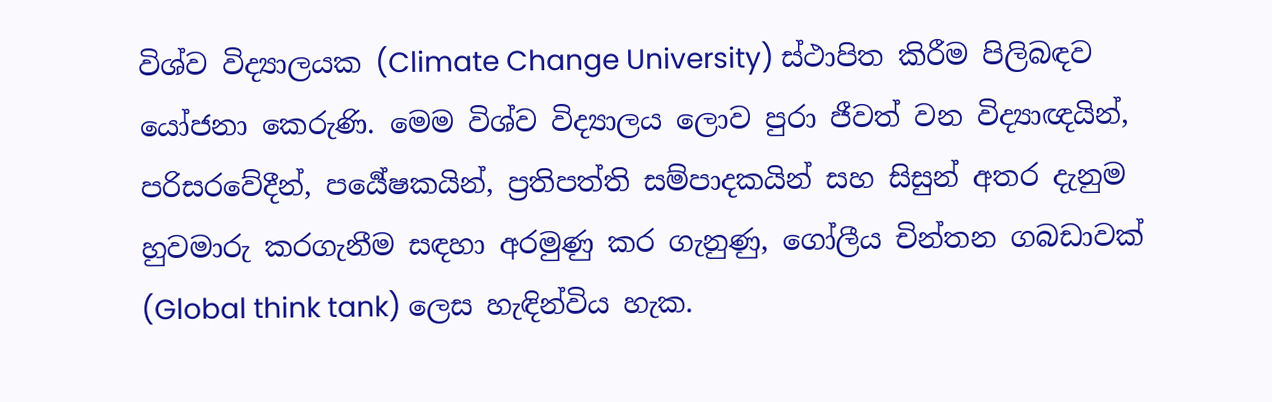විශ්ව විද්‍යාලයක (Climate Change University) ස්ථාපිත කිරීම පිලිබඳව යෝජනා කෙරුණි. මෙම විශ්ව විද්‍යාලය ලොව පුරා ජීවත් වන විද්‍යාඥයින්, පරිසරවේදීන්, පර්‍යේෂකයින්, ප්‍රතිපත්ති සම්පාදකයින් සහ සිසුන් අතර දැනුම හුවමාරු කරගැනීම සඳහා අරමුණු කර ගැනුණු, ගෝලීය චින්තන ගබඩාවක් (Global think tank) ලෙස හැඳින්විය හැක.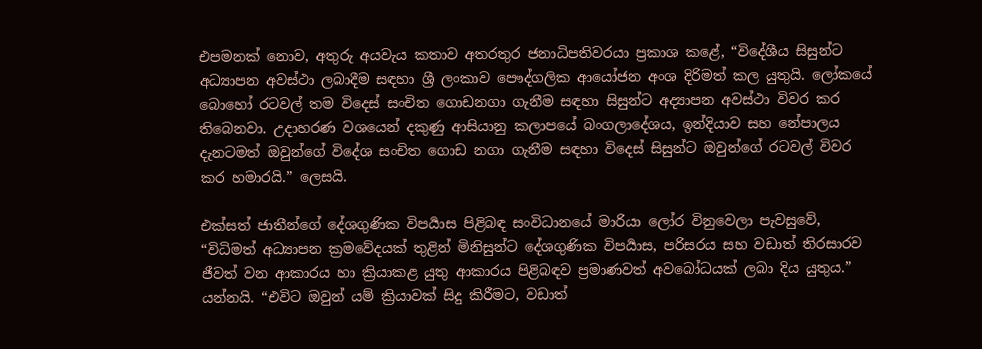එපමනක් නොව, අතුරු අයවැය කතාව අතරතුර ජනාධිපතිවරයා ප්‍රකාශ කළේ, “විදේශීය සිසුන්ට අධ්‍යාපන අවස්ථා ලබාදීම සඳහා ශ්‍රී ලංකාව පෞද්ගලික ආයෝජන අංශ දිරිමත් කල යුතුයි. ලෝකයේ බොහෝ රටවල් තම විදෙස් සංචිත ගොඩනගා ගැනීම සඳහා සිසුන්ට අද්‍යාපන අවස්ථා විවර කර තිබෙනවා. උදාහරණ වශයෙන් දකුණු ආසියානු කලාපයේ බංගලාදේශය, ඉන්දියාව සහ නේපාලය දැනටමත් ඔවුන්ගේ විදේශ සංචිත ගොඩ නගා ගැනීම සඳහා විදෙස් සිසුන්ට ඔවුන්ගේ රටවල් විවර කර හමාරයි.” ලෙසයි.

එක්සත් ජාතීන්ගේ දේශගුණික විපර්‍යාස පිළිබඳ සංවිධානයේ මාරියා ලෝර විනුවෙලා පැවසුවේ, “විධිමත් අධ්‍යාපන ක්‍රමවේදයක් තුළින් මිනිසුන්ට දේශගුණික විපර්‍යාස, පරිසරය සහ වඩාත් තිරසාරව ජීවත් වන ආකාරය හා ක්‍රියාකළ යුතු ආකාරය පිළිබඳව ප්‍රමාණවත් අවබෝධයක් ලබා දිය යුතුය.” යන්නයි. “එවිට ඔවුන් යම් ක්‍රියාවක් සිදු කිරීමට, වඩාත්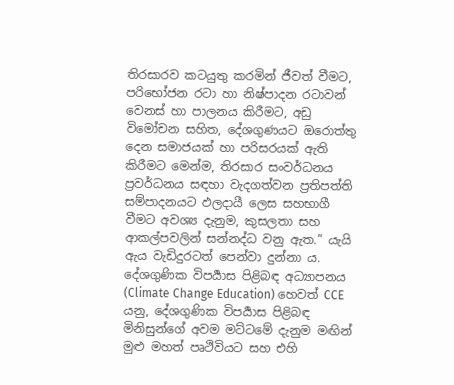තිරසාරව කටයුතු කරමින් ජීවත් වීමට, පරිභෝජන රටා හා නිෂ්පාදන රටාවන් වෙනස් හා පාලනය කිරීමට, අඩු විමෝචන සහිත, දේශගුණයට ඔරොත්තු දෙන සමාජයක් හා පරිසරයක් ඇති කිරීමට මෙන්ම, තිරසාර සංවර්ධනය ප්‍රවර්ධනය සඳහා වැදගත්වන ප්‍රතිපත්ති සම්පාදනයට ඵලදායී ලෙස සහභාගී වීමට අවශ්‍ය දැනුම, කුසලතා සහ ආකල්පවලින් සන්නද්ධ වනු ඇත.” යැයි ඇය වැඩිදුරටත් පෙන්වා දුන්නා ය. දේශගුණික විපර්‍යාස පිළිබඳ අධ්‍යාපනය (Climate Change Education) හෙවත් CCE යනු, දේශගුණික විපර්‍යාස පිළිබඳ මිනිසුන්ගේ අවම මට්ටමේ දැනුම මඟින් මුළු මහත් පෘථිවියට සහ එහි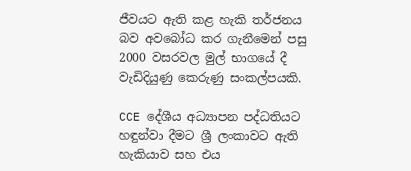ජීවයට ඇති කළ හැකි තර්ජනය බව අවබෝධ කර ගැනීමෙන් පසු 2000 වසරවල මුල් භාගයේ දී වැඩිදියුණු කෙරුණු සංකල්පයකි.

CCE දේශීය අධ්‍යාපන පද්ධතියට හඳුන්වා දීමට ශ්‍රී ලංකාවට ඇති හැකියාව සහ එය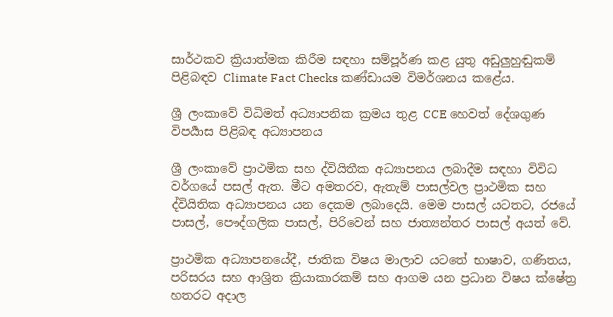සාර්ථකව ක්‍රියාත්මක කිරීම සඳහා සම්පූර්ණ කළ යුතු අඩුලුහුඬුකම් පිළිබඳව Climate Fact Checks කණ්ඩායම විමර්ශනය කළේය.

ශ්‍රී ලංකාවේ විධිමත් අධ්‍යාපනික ක්‍රමය තුළ CCE හෙවත් දේශගුණ විපර්‍යාස පිළිබඳ අධ්‍යාපනය

ශ්‍රී ලංකාවේ ප්‍රාථමික සහ ද්වියිතීක අධ්‍යාපනය ලබාදීම සඳහා විවිධ වර්ගයේ පසල් ඇත. මීට අමතරව, ඇතැම් පාසල්වල ප්‍රාථමික සහ ද්වියිතික අධ්‍යාපනය යන දෙකම ලබාදෙයි. මෙම පාසල් යටතට, රජයේ පාසල්, පෞද්ගලික පාසල්, පිරිවෙන් සහ ජාත්‍යන්තර පාසල් අයත් වේ.

ප්‍රාථමික අධ්‍යාපනයේදී, ජාතික විෂය මාලාව යටතේ භාෂාව, ගණිතය, පරිසරය සහ ආශ්‍රිත ක්‍රියාකාරකම් සහ ආගම යන ප්‍රධාන විෂය ක්ෂේත්‍ර හතරට අදාල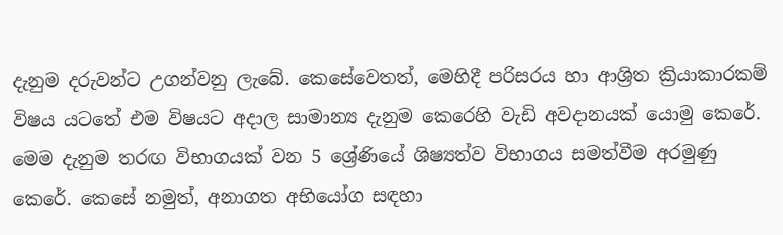දැනුම දරුවන්ට උගන්වනු ලැබේ. කෙසේවෙතත්, මෙහිදී පරිසරය හා ආශ්‍රිත ක්‍රියාකාරකම් විෂය යටතේ එම විෂයට අදාල සාමාන්‍ය දැනුම කෙරෙහි වැඩි අවදානයක් යොමු කෙරේ. මෙම දැනුම තරඟ විභාගයක් වන 5 ශ්‍රේණියේ ශිෂ්‍යත්ව විභාගය සමත්වීම අරමුණු කෙරේ. කෙසේ නමුත්, අනාගත අභියෝග සඳහා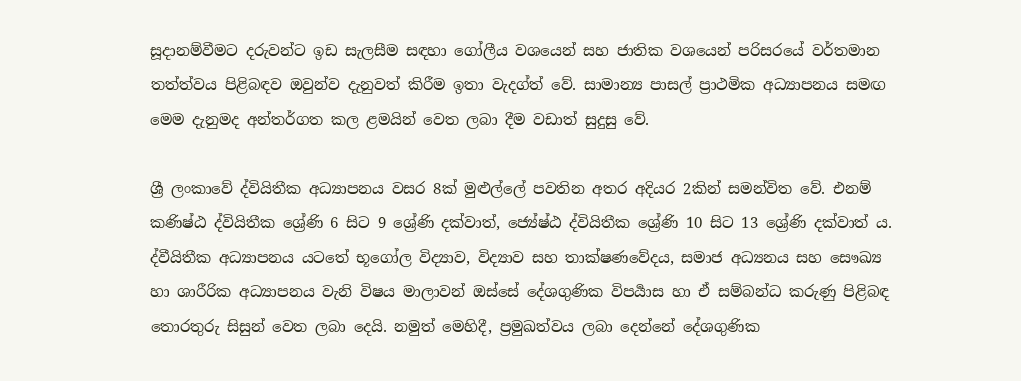සූදානම්වීමට දරුවන්ට ඉඩ සැලසීම සඳහා ගෝලීය වශයෙන් සහ ජාතික වශයෙන් පරිසරයේ වර්තමාන තත්ත්වය පිළිබඳව ඔවුන්ව දැනුවත් කිරීම ඉතා වැදග්ත් වේ. සාමාන්‍ය පාසල් ප්‍රාථමික අධ්‍යාපනය සමඟ මෙම දැනුමද අන්තර්ගත කල ළමයින් වෙත ලබා දීම වඩාත් සුදුසු වේ.

ශ්‍රී ලංකාවේ ද්වියිතීක අධ්‍යාපනය වසර 8ක් මුළුල්ලේ පවතින අතර අදියර 2කින් සමන්විත වේ. එනම් කණිෂ්ඨ ද්වියිතීක ශ්‍රේණි 6 සිට 9 ශ්‍රේණි දක්වාත්, ජ්‍යේෂ්ඨ ද්වියිතීක ශ්‍රේණි 10 සිට 13 ශ්‍රේණි දක්වාත් ය. ද්වීයිතීක අධ්‍යාපනය යටතේ භූගෝල විද්‍යාව, විද්‍යාව සහ තාක්ෂණවේදය, සමාජ අධ්‍යනය සහ සෞඛ්‍ය හා ශාරීරික අධ්‍යාපනය වැනි විෂය මාලාවන් ඔස්සේ දේශගුණික විපර්‍යාස හා ඒ සම්බන්ධ කරුණු පිළිබඳ තොරතුරු සිසුන් වෙත ලබා දෙයි. නමුත් මෙහිදී, ප්‍රමුඛත්වය ලබා දෙන්නේ දේශගුණික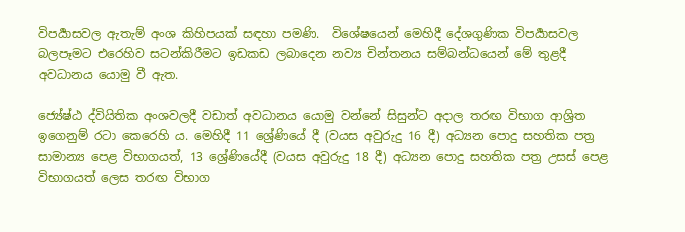විපර්‍යාසවල ඇතැම් අංශ කිහිපයක් සඳහා පමණි.  විශේෂයෙන් මෙහිදී දේශගුණික විපර්‍යාසවල බලපෑමට එරෙහිව සටන්කිරීමට ඉඩකඩ ලබාදෙන නව්‍ය චින්තනය සම්බන්ධයෙන් මේ තුළදී අවධානය යොමු වී ඇත.

ජ්‍යේෂ්ඨ ද්වියිතික අංශවලදී වඩාත් අවධානය යොමු වන්නේ සිසුන්ට අදාල තරඟ විභාග ආශ්‍රිත ඉගෙනුම් රටා කෙරෙහි ය. මෙහිදී 11 ශ්‍රේණියේ දී (වයස අවුරුදු 16 දී) අධ්‍යන පොදු සහතික පත්‍ර සාමාන්‍ය පෙළ විභාගයත්, 13 ශ්‍රේණියේදී (වයස අවුරුදු 18 දී) අධ්‍යන පොදු සහතික පත්‍ර උසස් පෙළ විභාගයත් ලෙස තරඟ විභාග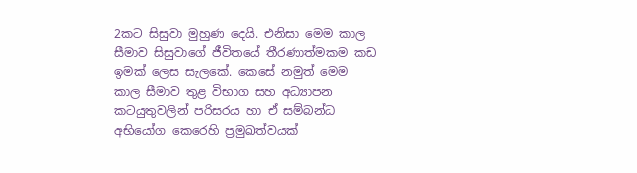2කට සිසුවා මුහුණ දෙයි. එනිසා මෙම කාල සීමාව සිසුවාගේ ජීවිතයේ තීරණාත්මකම කඩ ඉමක් ලෙස සැලකේ. කෙසේ නමුත් මෙම කාල සීමාව තුළ විභාග සහ අධ්‍යාපන කටයුතුවලින් පරිසරය හා ඒ සම්බන්ධ අභියෝග කෙරෙහි ප්‍රමුඛත්වයක්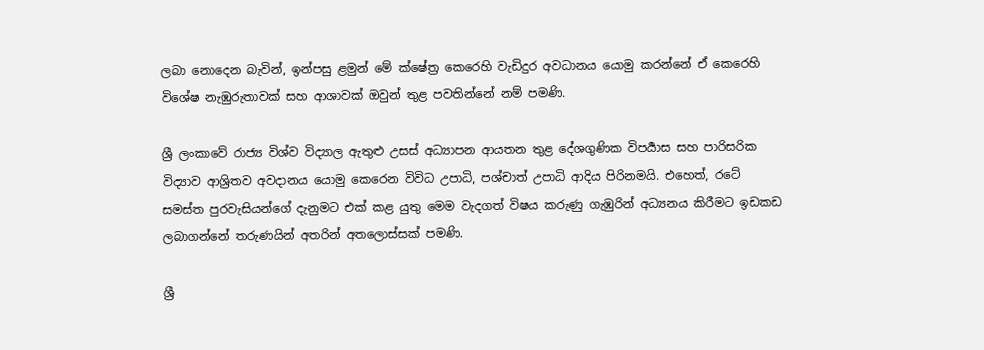ලබා නොදෙන බැවින්, ඉන්පසු ළමුන් මේ ක්ෂේත්‍ර කෙරෙහි වැඩිදුර අවධානය යොමු කරන්නේ ඒ කෙරෙහි විශේෂ නැඹුරුතාවක් සහ ආශාවක් ඔවුන් තුළ පවතින්නේ නම් පමණි.

ශ්‍රී ලංකාවේ රාජ්‍ය විශ්ව විද්‍යාල ඇතුළු උසස් අධ්‍යාපන ආයතන තුළ දේශගුණික විපර්‍යාස සහ පාරිසරික විද්‍යාව ආශ්‍රිතව අවදානය යොමු කෙරෙන විවිධ උපාධි, පශ්චාත් උපාධි ආදිය පිරිනමයි. එහෙත්, රටේ සමස්ත පුරවැසියන්ගේ දැනුමට එක් කළ යුතු මෙම වැදගත් විෂය කරුණු ගැඹුරින් අධ්‍යනය කිරීමට ඉඩකඩ ලබාගන්නේ තරුණයින් අතරින් අතලොස්සක් පමණි.

ශ්‍රී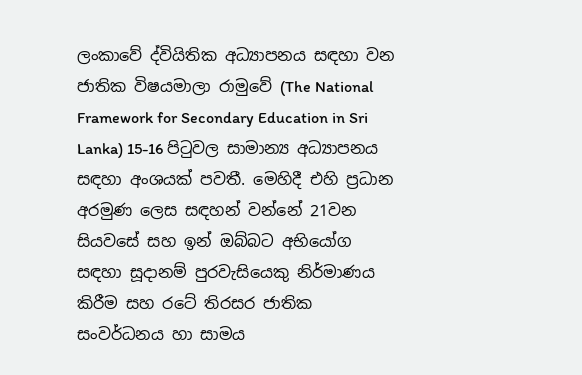ලංකාවේ ද්වියිතික අධ්‍යාපනය සඳහා වන ජාතික විෂයමාලා රාමුවේ (The National Framework for Secondary Education in Sri Lanka) 15-16 පිටුවල සාමාන්‍ය අධ්‍යාපනය සඳහා අංශයක් පවතී. මෙහිදී එහි ප්‍රධාන අරමුණ ලෙස සඳහන් වන්නේ 21වන සියවසේ සහ ඉන් ඔබ්බට අභියෝග සඳහා සූදානම් පුරවැසියෙකු නිර්මාණය කිරීම සහ රටේ තිරසර ජාතික සංවර්ධනය හා සාමය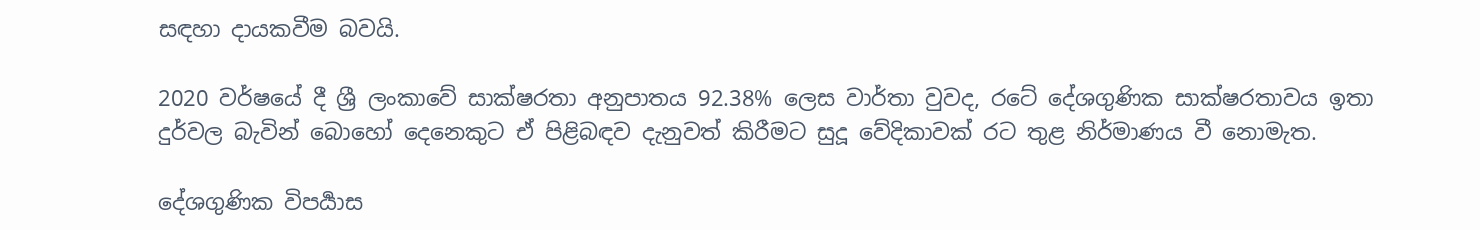සඳහා දායකවීම බවයි.

2020 වර්ෂයේ දී ශ්‍රී ලංකාවේ සාක්ෂරතා අනුපාතය 92.38% ලෙස වාර්තා වුවද, රටේ දේශගුණික සාක්ෂරතාවය ඉතා දුර්වල බැවින් බොහෝ දෙනෙකුට ඒ පිළිබඳව දැනුවත් කිරීමට සුදූ වේදිකාවක් රට තුළ නිර්මාණය වී නොමැත.

දේශගුණික විපර්‍යාස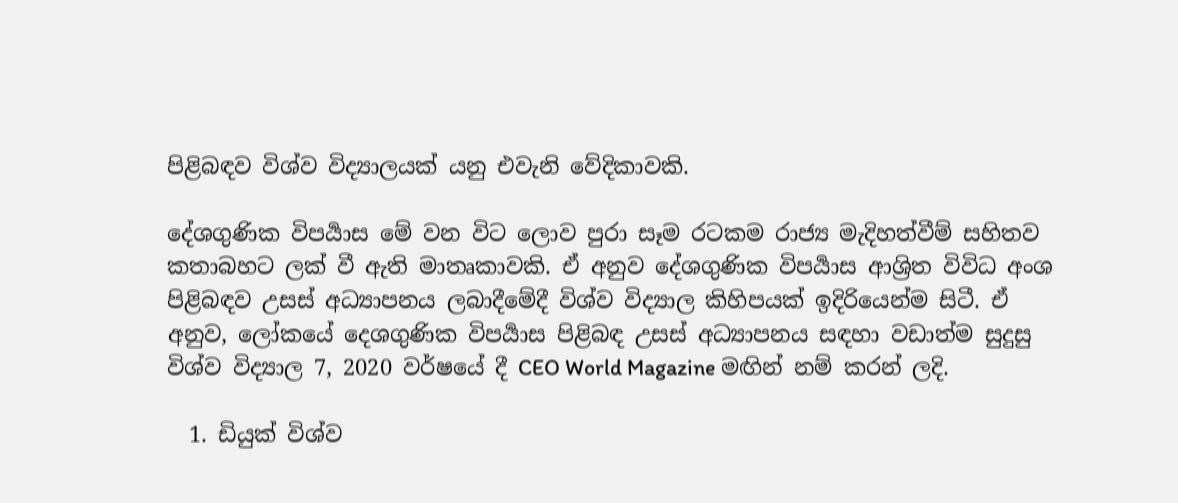පිළිබඳව විශ්ව විද්‍යාලයක් යනු එවැනි වේදිකාවකි.

දේශගුණික විපර්‍යාස මේ වන විට ලොව පුරා සෑම රටකම රාජ්‍ය මැදිහත්වීම් සහිතව කතාබහට ලක් වී ඇති මාතෘකාවකි. ඒ අනුව දේශගුණික විපර්‍යාස ආශ්‍රිත විවිධ අංශ පිළිබඳව උසස් අධ්‍යාපනය ලබාදීමේදී විශ්ව විද්‍යාල කිහිපයක් ඉදිරියෙන්ම සිටී. ඒ අනුව, ලෝකයේ දෙශගුණික විපර්‍යාස පිළිබඳ උසස් අධ්‍යාපනය සඳහා වඩාත්ම සුදුසු විශ්ව විද්‍යාල 7, 2020 වර්ෂයේ දී CEO World Magazine මඟින් නම් කරන් ලදි.

  1. ඩියුක් විශ්ව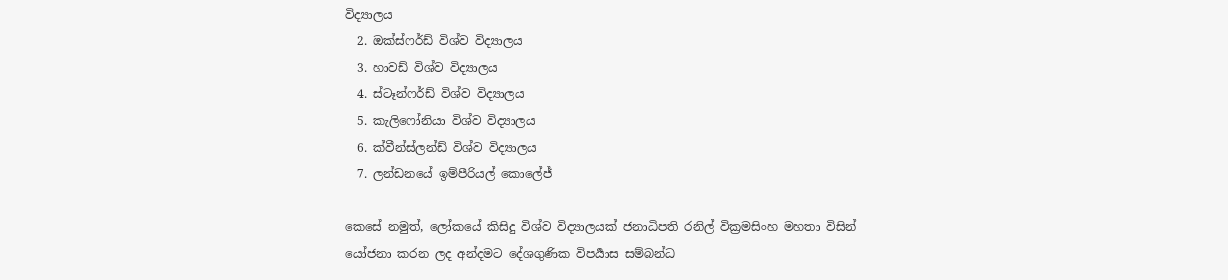විද්‍යාලය
  2. ඔක්ස්ෆර්ඩ් විශ්ව විද්‍යාලය
  3. හාවඩ් විශ්ව විද්‍යාලය
  4. ස්ටෑන්ෆර්ඩ් විශ්ව විද්‍යාලය
  5. කැලිෆෝනියා විශ්ව විද්‍යාලය
  6. ක්වීන්ස්ලන්ඩ් විශ්ව විද්‍යාලය
  7. ලන්ඩනයේ ඉම්පීරියල් කොලේජ්

කෙසේ නමුත්, ලෝකයේ කිසිදු විශ්ව විද්‍යාලයක් ජනාධිපති රනිල් වික්‍රමසිංහ මහතා විසින් යෝජනා කරන ලද අන්දමට දේශගුණික විපර්‍යාස සම්බන්ධ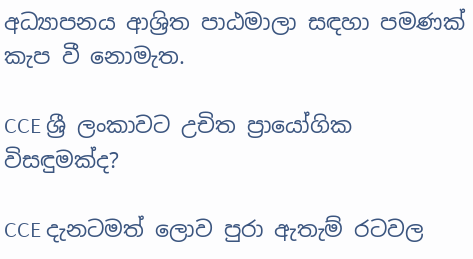අධ්‍යාපනය ආශ්‍රිත පාඨමාලා සඳහා පමණක් කැප වී නොමැත.

CCE ශ්‍රී ලංකාවට උචිත ප්‍රායෝගික විසඳුමක්ද?

CCE දැනටමත් ලොව පුරා ඇතැම් රටවල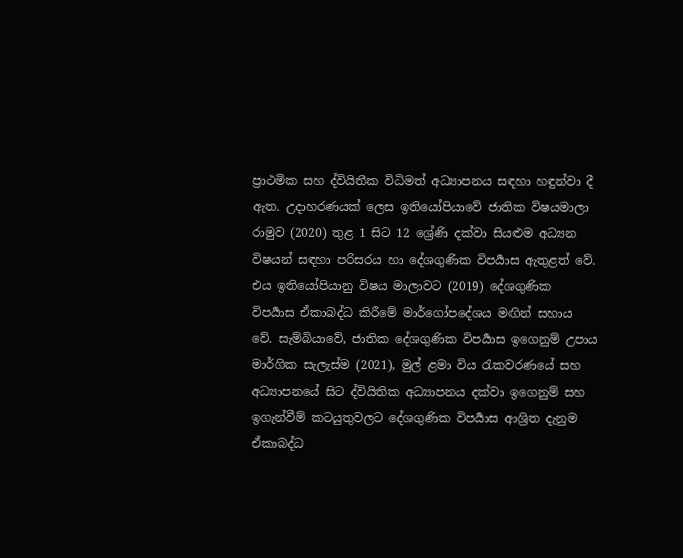ප්‍රාථමික සහ ද්වියිතීක විධිමත් අධ්‍යාපනය සඳහා හඳුන්වා දී ඇත. උදාහරණයක් ලෙස ඉතියෝපියාවේ ජාතික විෂයමාලා රාමුව (2020) තුළ 1 සිට 12 ශ්‍රේණි දක්වා සියළුම අධ්‍යන විෂයන් සඳහා පරිසරය හා දේශගුණික විපර්‍යාස ඇතුළත් වේ. එය ඉතියෝපියානු විෂය මාලාවට (2019) දේශගුණික විපර්‍යාස ඒකාබද්ධ කිරීමේ මාර්ගෝපදේශය මඟින් සහාය වේ. සැම්බියාවේ, ජාතික දේශගුණික විපර්‍යාස ඉගෙනුම් උපාය මාර්ගික සැලැස්ම (2021), මුල් ළමා විය රැකවරණයේ සහ අධ්‍යාපනයේ සිට ද්වියිතික අධ්‍යාපනය දක්වා ඉගෙනුම් සහ ඉගැන්වීම් කටයුතුවලට දේශගුණික විපර්‍යාස ආශ්‍රිත දැනුම ඒකාබද්ධ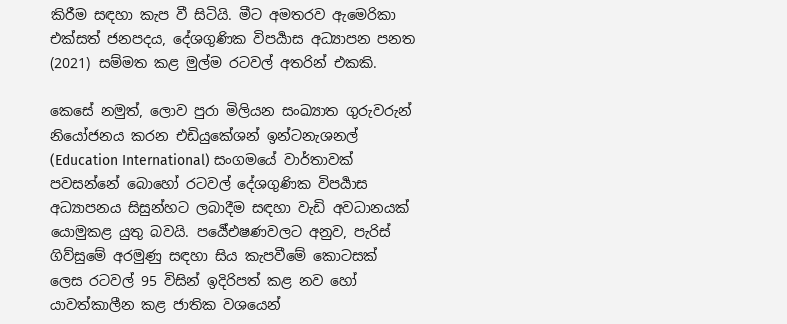කිරීම සඳහා කැප වී සිටියි. මීට අමතරව ඇමෙරිකා එක්සත් ජනපදය, දේශගුණික විපර්‍යාස අධ්‍යාපන පනත (2021) සම්මත කළ මුල්ම රටවල් අතරින් එකකි.

කෙසේ නමුත්, ලොව පුරා මිලියන සංඛ්‍යාත ගුරුවරුන් නියෝජනය කරන එඩියුකේශන් ඉන්ටනැශනල් (Education International) සංගමයේ වාර්තාවක් පවසන්නේ බොහෝ රටවල් දේශගුණික විපර්‍යාස අධ්‍යාපනය සිසුන්හට ලබාදීම සඳහා වැඩි අවධානයක් යොමුකළ යුතු බවයි. පර්‍යේඑෂණවලට අනුව, පැරිස් ගිව්සුමේ අරමුණු සඳහා සිය කැපවීමේ කොටසක් ලෙස රටවල් 95 විසින් ඉදිරිපත් කළ නව හෝ යාවත්කාලීන කළ ජාතික වශයෙන්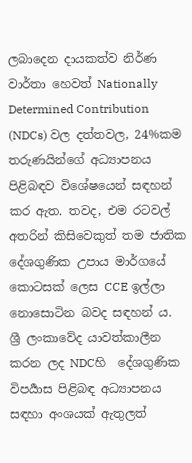ලබාදෙන දායකත්ව නිර්ණ වාර්තා හෙවත් Nationally Determined Contribution (NDCs) වල දත්තවල, 24%කම තරුණයින්ගේ අධ්‍යාපනය පිළිබඳව විශේෂයෙන් සඳහන් කර ඇත. තවද, එම රටවල් අතරින් කිසිවෙකුත් තම ජාතික දේශගුණික උපාය මාර්ගයේ කොටසක් ලෙස CCE ඉල්ලා නොසොටින බවද සඳහන් ය. ශ්‍රී ලංකාවේද යාවත්කාලීන කරන ලද NDCහි  දේශගුණික විපර්‍යාස පිළිබඳ අධ්‍යාපනය සඳහා අංශයක් ඇතුලත්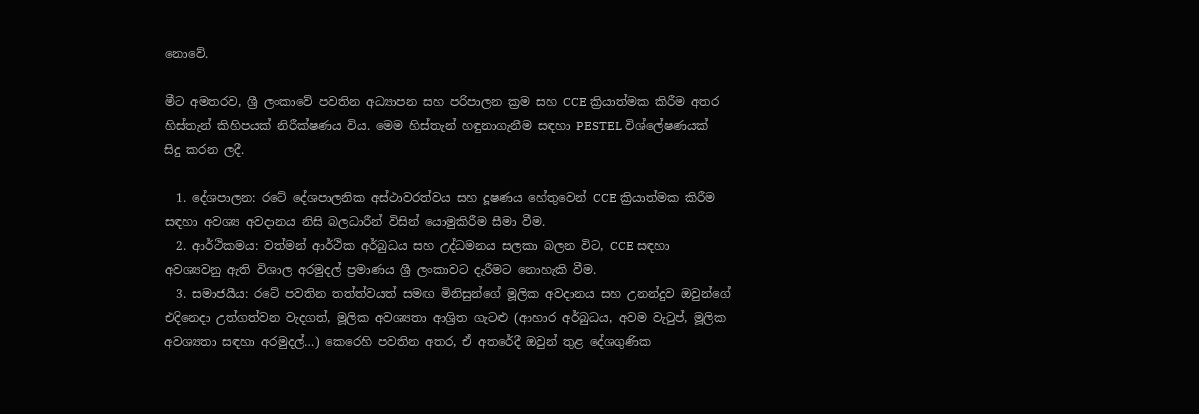නොවේ.

මීට අමතරව, ශ්‍රී ලංකාවේ පවතින අධ්‍යාපන සහ පරිපාලන ක්‍රම සහ CCE ක්‍රියාත්මක කිරීම අතර හිස්තැන් කිහිපයක් නිරීක්ෂණය විය. මෙම හිස්තැන් හඳුනාගැනීම සඳහා PESTEL විශ්ලේෂණයක් සිදු කරන ලදී.

  1. දේශපාලන: රටේ දේශපාලනික අස්ථාවරත්වය සහ දූෂණය හේතුවෙන් CCE ක්‍රියාත්මක කිරීම සඳහා අවශ්‍ය අවදානය නිසි බලධාරීන් විසින් යොමුකිරීම සීමා වීම.
  2. ආර්ථිකමය: වත්මන් ආර්ථික අර්බුධය සහ උද්ධමනය සලකා බලන විට, CCE සඳහා අවශ්‍යවනු ඇති විශාල අරමුදල් ප්‍රමාණය ශ්‍රී ලංකාවට දැරීමට නොහැකි වීම.
  3. සමාජයීය: රටේ පවතින තත්ත්වයත් සමඟ මිනිසුන්ගේ මූලික අවදානය සහ උනන්දුව ඔවුන්ගේ එදිනෙදා උත්ගත්වන වැදගත්, මූලික අවශ්‍යතා ආශ්‍රිත ගැටළු (ආහාර අර්බුධය, අවම වැටුප්, මූලික අවශ්‍යතා සඳහා අරමුදල්…) කෙරෙහි පවතින අතර, ඒ අතරේදී ඔවුන් තුළ දේශගුණික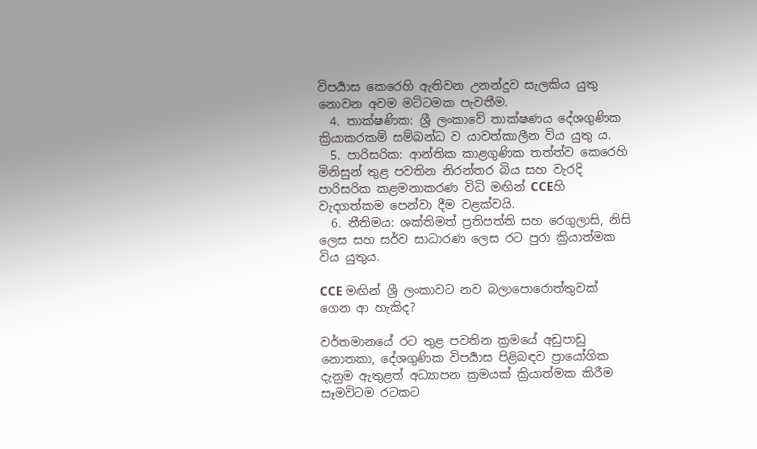විපර්‍යාස කෙරෙහි ඇතිවන උනන්දුව සැලකිය යුතු නොවන අවම මට්ටමක පැවතීම.
  4. තාක්ෂණික: ශ්‍රී ලංකාවේ තාක්ෂණය දේශගුණික ක්‍රියාකරකම් සම්බන්ධ ව යාවත්කාලීන විය යුතු ය.
  5. පාරිසරික: ආන්තික කාළගුණික තත්ත්ව කෙරෙහි මිනිසුන් තුළ පවතින නිරන්තර බිය සහ වැරදි පාරිසරික කළමනාකරණ විධි මඟින් CCEහි වැදගත්කම පෙන්වා දීම වළක්වයි.
  6. නීතිමය: ශක්තිමත් ප්‍රතිපත්ති සහ රෙගුලාසි, නිසි ලෙස සහ සර්ව සාධාරණ ලෙස රට පුරා ක්‍රියාත්මක විය යුතුය.

CCE මඟින් ශ්‍රී ලංකාවට නව බලාපොරොත්තුවක් ගෙන ආ හැකිද?

වර්තමානයේ රට තුළ පවතින ක්‍රමයේ අඩුපාඩු නොතකා, දේශගුණික විපර්‍යාස පිළිබඳව ප්‍රායෝගික දැනුම ඇතුළත් අධ්‍යාපන ක්‍රමයක් ක්‍රියාත්මක කිරීම සෑමවිටම රටකට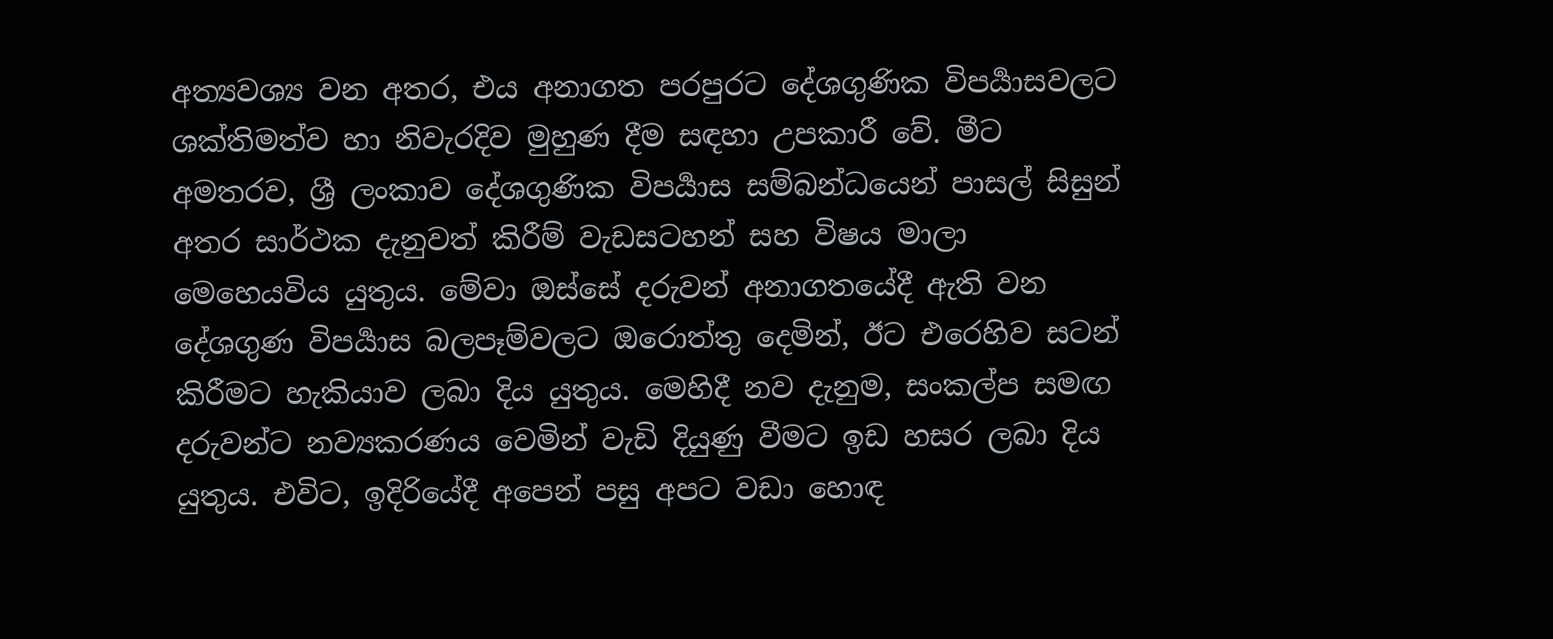අත්‍යවශ්‍ය වන අතර, එය අනාගත පරපුරට දේශගුණික විපර්‍යාසවලට ශක්තිමත්ව හා නිවැරදිව මුහුණ දීම සඳහා උපකාරී වේ. මීට අමතරව, ශ්‍රී ලංකාව දේශගුණික විපර්‍යාස සම්බන්ධයෙන් පාසල් සිසුන් අතර සාර්ථක දැනුවත් කිරීම් වැඩසටහන් සහ විෂය මාලා මෙහෙයවිය යුතුය. මේවා ඔස්සේ දරුවන් අනාගතයේදී ඇති වන දේශගුණ විපර්‍යාස බලපෑම්වලට ඔරොත්තු දෙමින්, ඊට එරෙහිව සටන් කිරීමට හැකියාව ලබා දිය යුතුය. මෙහිදී නව දැනුම, සංකල්ප සමඟ දරුවන්ට නව්‍යකරණය වෙමින් වැඩි දියුණු වීමට ඉඩ හසර ලබා දිය යුතුය. එවිට, ඉදිරියේදී අපෙන් පසු අපට වඩා හොඳ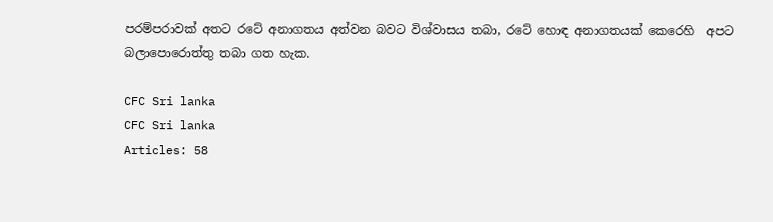පරම්පරාවක් අතට රටේ අනාගතය අත්වන බවට විශ්වාසය තබා, රටේ හොඳ අනාගතයක් කෙරෙහි  අපට බලාපොරොත්තු තබා ගත හැක.

CFC Sri lanka
CFC Sri lanka
Articles: 58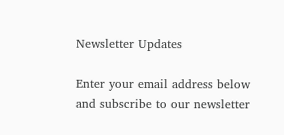Newsletter Updates

Enter your email address below and subscribe to our newsletter